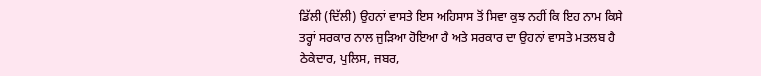ਡਿੱਲੀ (ਦਿੱਲੀ) ਉਹਨਾਂ ਵਾਸਤੇ ਇਸ ਅਹਿਸਾਸ ਤੋਂ ਸਿਵਾ ਕੁਝ ਨਹੀਂ ਕਿ ਇਹ ਨਾਮ ਕਿਸੇ ਤਰ੍ਹਾਂ ਸਰਕਾਰ ਨਾਲ ਜੁੜਿਆ ਹੋਇਆ ਹੈ ਅਤੇ ਸਰਕਾਰ ਦਾ ਉਹਨਾਂ ਵਾਸਤੇ ਮਤਲਬ ਹੈ ਠੇਕੇਦਾਰ, ਪੁਲਿਸ, ਜਬਰ,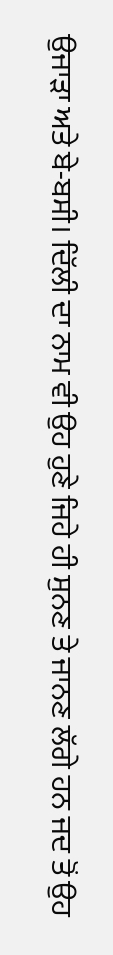ਉਜਾੜਾ ਅਤੇ ਬੇ-ਬਸੀ। ਦਿੱਲੀ ਦਾ ਨਾਮ ਵੀ ਉਹ ਹੁਣੇ ਜਿਹੇ ਹੀ ਸੁਨਣ ਤੇ ਜਾਨਣ ਲੱਗੇ ਹਨ ਜਦ ਤੋਂ ਉਹ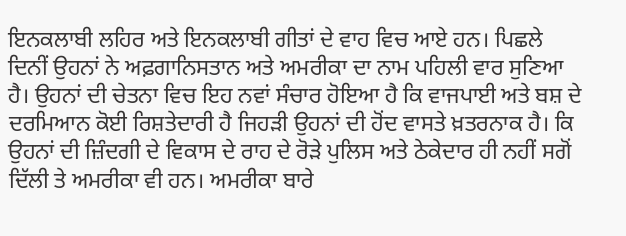ਇਨਕਲਾਬੀ ਲਹਿਰ ਅਤੇ ਇਨਕਲਾਬੀ ਗੀਤਾਂ ਦੇ ਵਾਹ ਵਿਚ ਆਏ ਹਨ। ਪਿਛਲੇ ਦਿਨੀਂ ਉਹਨਾਂ ਨੇ ਅਫ਼ਗਾਨਿਸਤਾਨ ਅਤੇ ਅਮਰੀਕਾ ਦਾ ਨਾਮ ਪਹਿਲੀ ਵਾਰ ਸੁਣਿਆ ਹੈ। ਉਹਨਾਂ ਦੀ ਚੇਤਨਾ ਵਿਚ ਇਹ ਨਵਾਂ ਸੰਚਾਰ ਹੋਇਆ ਹੈ ਕਿ ਵਾਜਪਾਈ ਅਤੇ ਬਸ਼ ਦੇ ਦਰਮਿਆਨ ਕੋਈ ਰਿਸ਼ਤੇਦਾਰੀ ਹੈ ਜਿਹੜੀ ਉਹਨਾਂ ਦੀ ਹੋਂਦ ਵਾਸਤੇ ਖ਼ਤਰਨਾਕ ਹੈ। ਕਿ ਉਹਨਾਂ ਦੀ ਜ਼ਿੰਦਗੀ ਦੇ ਵਿਕਾਸ ਦੇ ਰਾਹ ਦੇ ਰੋੜੇ ਪੁਲਿਸ ਅਤੇ ਠੇਕੇਦਾਰ ਹੀ ਨਹੀਂ ਸਗੋਂ ਦਿੱਲੀ ਤੇ ਅਮਰੀਕਾ ਵੀ ਹਨ। ਅਮਰੀਕਾ ਬਾਰੇ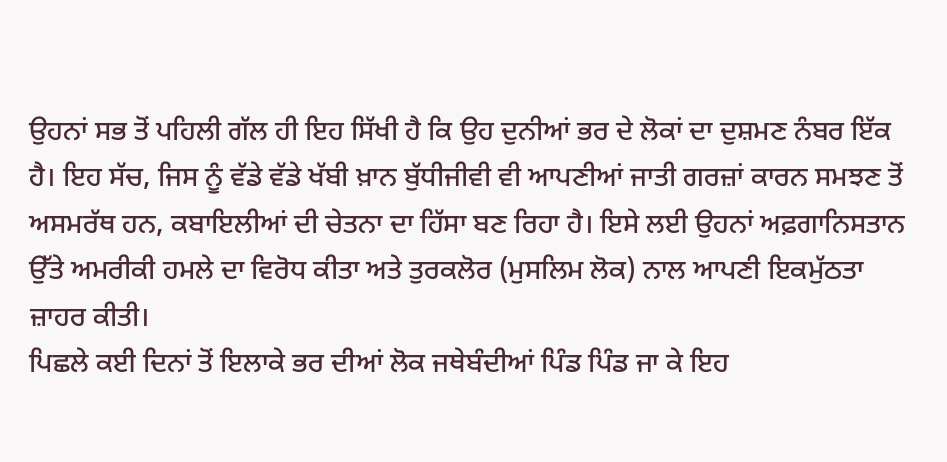ਉਹਨਾਂ ਸਭ ਤੋਂ ਪਹਿਲੀ ਗੱਲ ਹੀ ਇਹ ਸਿੱਖੀ ਹੈ ਕਿ ਉਹ ਦੁਨੀਆਂ ਭਰ ਦੇ ਲੋਕਾਂ ਦਾ ਦੁਸ਼ਮਣ ਨੰਬਰ ਇੱਕ ਹੈ। ਇਹ ਸੱਚ, ਜਿਸ ਨੂੰ ਵੱਡੇ ਵੱਡੇ ਖੱਬੀ ਖ਼ਾਨ ਬੁੱਧੀਜੀਵੀ ਵੀ ਆਪਣੀਆਂ ਜਾਤੀ ਗਰਜ਼ਾਂ ਕਾਰਨ ਸਮਝਣ ਤੋਂ ਅਸਮਰੱਥ ਹਨ, ਕਬਾਇਲੀਆਂ ਦੀ ਚੇਤਨਾ ਦਾ ਹਿੱਸਾ ਬਣ ਰਿਹਾ ਹੈ। ਇਸੇ ਲਈ ਉਹਨਾਂ ਅਫ਼ਗਾਨਿਸਤਾਨ ਉੱਤੇ ਅਮਰੀਕੀ ਹਮਲੇ ਦਾ ਵਿਰੋਧ ਕੀਤਾ ਅਤੇ ਤੁਰਕਲੋਰ (ਮੁਸਲਿਮ ਲੋਕ) ਨਾਲ ਆਪਣੀ ਇਕਮੁੱਠਤਾ ਜ਼ਾਹਰ ਕੀਤੀ।
ਪਿਛਲੇ ਕਈ ਦਿਨਾਂ ਤੋਂ ਇਲਾਕੇ ਭਰ ਦੀਆਂ ਲੋਕ ਜਥੇਬੰਦੀਆਂ ਪਿੰਡ ਪਿੰਡ ਜਾ ਕੇ ਇਹ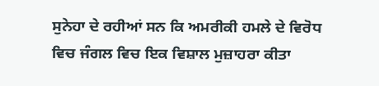ਸੁਨੇਹਾ ਦੇ ਰਹੀਆਂ ਸਨ ਕਿ ਅਮਰੀਕੀ ਹਮਲੇ ਦੇ ਵਿਰੋਧ ਵਿਚ ਜੰਗਲ ਵਿਚ ਇਕ ਵਿਸ਼ਾਲ ਮੁਜ਼ਾਹਰਾ ਕੀਤਾ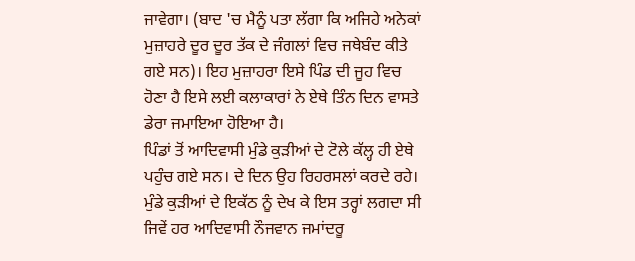ਜਾਵੇਗਾ। (ਬਾਦ 'ਚ ਮੈਨੂੰ ਪਤਾ ਲੱਗਾ ਕਿ ਅਜਿਹੇ ਅਨੇਕਾਂ ਮੁਜ਼ਾਹਰੇ ਦੂਰ ਦੂਰ ਤੱਕ ਦੇ ਜੰਗਲਾਂ ਵਿਚ ਜਥੇਬੰਦ ਕੀਤੇ ਗਏ ਸਨ)। ਇਹ ਮੁਜ਼ਾਹਰਾ ਇਸੇ ਪਿੰਡ ਦੀ ਜੂਹ ਵਿਚ ਹੋਣਾ ਹੈ ਇਸੇ ਲਈ ਕਲਾਕਾਰਾਂ ਨੇ ਏਥੇ ਤਿੰਨ ਦਿਨ ਵਾਸਤੇ ਡੇਰਾ ਜਮਾਇਆ ਹੋਇਆ ਹੈ।
ਪਿੰਡਾਂ ਤੋਂ ਆਦਿਵਾਸੀ ਮੁੰਡੇ ਕੁੜੀਆਂ ਦੇ ਟੋਲੇ ਕੱਲ੍ਹ ਹੀ ਏਥੇ ਪਹੁੰਚ ਗਏ ਸਨ। ਦੇ ਦਿਨ ਉਹ ਰਿਹਰਸਲਾਂ ਕਰਦੇ ਰਹੇ। ਮੁੰਡੇ ਕੁੜੀਆਂ ਦੇ ਇਕੱਠ ਨੂੰ ਦੇਖ ਕੇ ਇਸ ਤਰ੍ਹਾਂ ਲਗਦਾ ਸੀ ਜਿਵੇਂ ਹਰ ਆਦਿਵਾਸੀ ਨੌਜਵਾਨ ਜਮਾਂਦਰੂ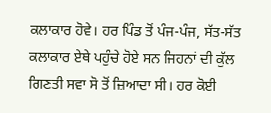ਕਲਾਕਾਰ ਹੋਵੇ। ਹਰ ਪਿੰਡ ਤੋਂ ਪੰਜ-ਪੰਜ, ਸੱਤ-ਸੱਤ ਕਲਾਕਾਰ ਏਥੇ ਪਹੁੰਚੇ ਹੋਏ ਸਨ ਜਿਹਨਾਂ ਦੀ ਕੁੱਲ ਗਿਣਤੀ ਸਵਾ ਸੋ ਤੋਂ ਜ਼ਿਆਦਾ ਸੀ। ਹਰ ਕੋਈ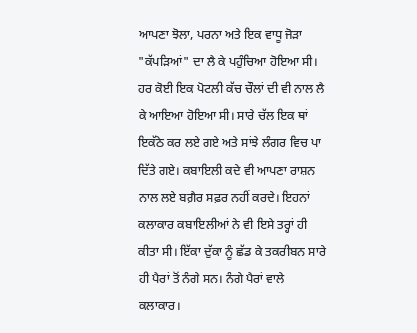ਆਪਣਾ ਝੋਲਾ, ਪਰਨਾ ਅਤੇ ਇਕ ਵਾਧੂ ਜੋੜਾ "ਕੱਪੜਿਆਂ" ਦਾ ਲੈ ਕੇ ਪਹੁੰਚਿਆ ਹੋਇਆ ਸੀ। ਹਰ ਕੋਈ ਇਕ ਪੋਟਲੀ ਕੱਚ ਚੌਲਾਂ ਦੀ ਵੀ ਨਾਲ ਲੈ ਕੇ ਆਇਆ ਹੋਇਆ ਸੀ। ਸਾਰੇ ਚੱਲ ਇਕ ਥਾਂ ਇਕੱਠੇ ਕਰ ਲਏ ਗਏ ਅਤੇ ਸਾਂਝੇ ਲੰਗਰ ਵਿਚ ਪਾ ਦਿੱਤੇ ਗਏ। ਕਬਾਇਲੀ ਕਦੇ ਵੀ ਆਪਣਾ ਰਾਸ਼ਨ ਨਾਲ ਲਏ ਬਗ਼ੈਰ ਸਫ਼ਰ ਨਹੀਂ ਕਰਦੇ। ਇਹਨਾਂ ਕਲਾਕਾਰ ਕਬਾਇਲੀਆਂ ਨੇ ਵੀ ਇਸੇ ਤਰ੍ਹਾਂ ਹੀ ਕੀਤਾ ਸੀ। ਇੱਕਾ ਦੁੱਕਾ ਨੂੰ ਛੱਡ ਕੇ ਤਕਰੀਬਨ ਸਾਰੇ ਹੀ ਪੈਰਾਂ ਤੋਂ ਨੰਗੇ ਸਨ। ਨੰਗੇ ਪੈਰਾਂ ਵਾਲੇ ਕਲਾਕਾਰ।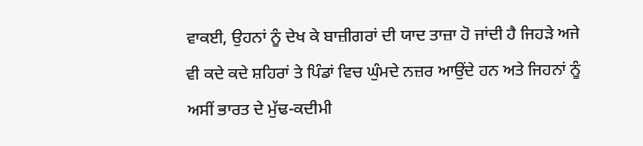ਵਾਕਈ, ਉਹਨਾਂ ਨੂੰ ਦੇਖ ਕੇ ਬਾਜ਼ੀਗਰਾਂ ਦੀ ਯਾਦ ਤਾਜ਼ਾ ਹੋ ਜਾਂਦੀ ਹੈ ਜਿਹੜੇ ਅਜੇ ਵੀ ਕਦੇ ਕਦੇ ਸ਼ਹਿਰਾਂ ਤੇ ਪਿੰਡਾਂ ਵਿਚ ਘੁੰਮਦੇ ਨਜ਼ਰ ਆਉਂਦੇ ਹਨ ਅਤੇ ਜਿਹਨਾਂ ਨੂੰ ਅਸੀਂ ਭਾਰਤ ਦੇ ਮੁੱਢ-ਕਦੀਮੀ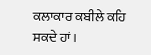ਕਲਾਕਾਰ ਕਬੀਲੇ ਕਹਿ ਸਕਦੇ ਹਾਂ।